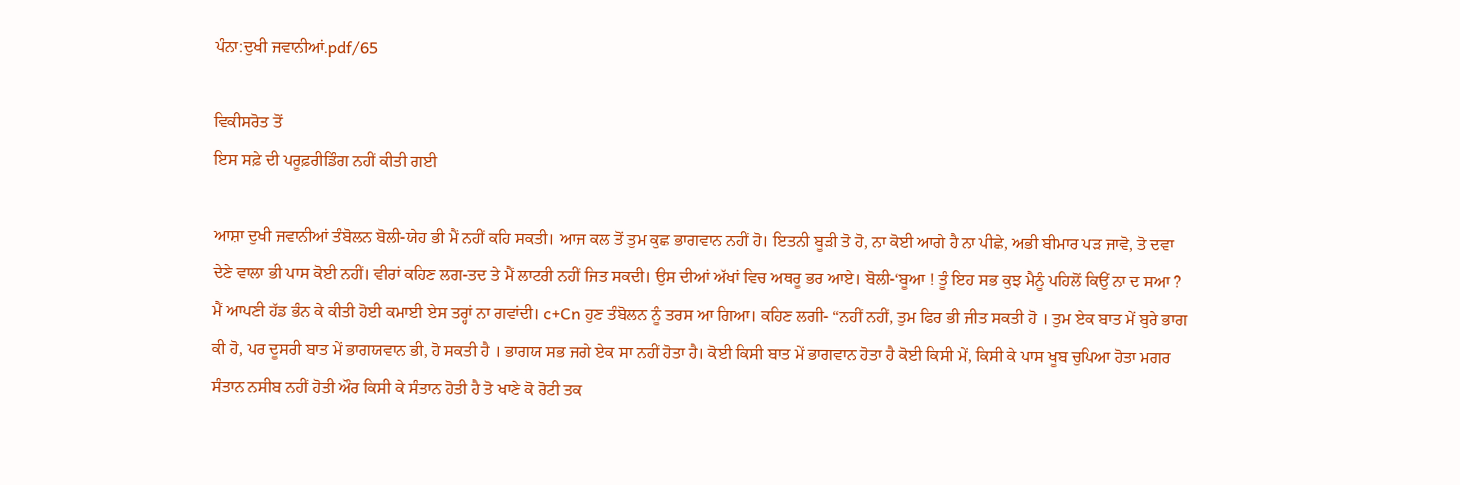ਪੰਨਾ:ਦੁਖੀ ਜਵਾਨੀਆਂ.pdf/65

ਵਿਕੀਸਰੋਤ ਤੋਂ
ਇਸ ਸਫ਼ੇ ਦੀ ਪਰੂਫ਼ਰੀਡਿੰਗ ਨਹੀਂ ਕੀਤੀ ਗਈ

ਆਸ਼ਾ ਦੁਖੀ ਜਵਾਨੀਆਂ ਤੰਬੋਲਨ ਬੋਲੀ-ਯੇਹ ਭੀ ਮੈਂ ਨਹੀਂ ਕਹਿ ਸਕਤੀ। ਆਜ ਕਲ ਤੋਂ ਤੁਮ ਕੁਛ ਭਾਗਵਾਨ ਨਹੀਂ ਹੋ। ਇਤਨੀ ਬੂੜੀ ਤੋ ਹੋ, ਨਾ ਕੋਈ ਆਗੇ ਹੈ ਨਾ ਪੀਛੇ, ਅਭੀ ਬੀਮਾਰ ਪੜ ਜਾਵੋ, ਤੋ ਦਵਾ ਦੇਣੇ ਵਾਲਾ ਭੀ ਪਾਸ ਕੋਈ ਨਹੀਂ। ਵੀਰਾਂ ਕਹਿਣ ਲਗ-ਤਦ ਤੇ ਮੈਂ ਲਾਟਰੀ ਨਹੀਂ ਜਿਤ ਸਕਦੀ। ਉਸ ਦੀਆਂ ਅੱਖਾਂ ਵਿਚ ਅਥਰੂ ਭਰ ਆਏ। ਬੋਲੀ-‘ਬੂਆ ! ਤੂੰ ਇਹ ਸਭ ਕੁਝ ਮੈਨੂੰ ਪਹਿਲੋਂ ਕਿਉਂ ਨਾ ਦ ਸਆ ? ਮੈਂ ਆਪਣੀ ਹੱਡ ਭੰਨ ਕੇ ਕੀਤੀ ਹੋਈ ਕਮਾਈ ਏਸ ਤਰ੍ਹਾਂ ਨਾ ਗਵਾਂਦੀ। c+Cn ਹੁਣ ਤੰਬੋਲਨ ਨੂੰ ਤਰਸ ਆ ਗਿਆ। ਕਹਿਣ ਲਗੀ- “ਨਹੀਂ ਨਹੀਂ, ਤੁਮ ਫਿਰ ਭੀ ਜੀਤ ਸਕਤੀ ਹੋ । ਤੁਮ ਏਕ ਬਾਤ ਮੇਂ ਬੁਰੇ ਭਾਗ ਕੀ ਹੋ, ਪਰ ਦੂਸਰੀ ਬਾਤ ਮੇਂ ਭਾਗਯਵਾਨ ਭੀ, ਹੋ ਸਕਤੀ ਹੈ । ਭਾਗਯ ਸਭ ਜਗੇ ਏਕ ਸਾ ਨਹੀਂ ਹੋਤਾ ਹੈ। ਕੋਈ ਕਿਸੀ ਬਾਤ ਮੇਂ ਭਾਗਵਾਨ ਹੋਤਾ ਹੈ ਕੋਈ ਕਿਸੀ ਮੇਂ, ਕਿਸੀ ਕੇ ਪਾਸ ਖੂਬ ਚੁਪਿਆ ਹੋਤਾ ਮਗਰ ਸੰਤਾਨ ਨਸੀਬ ਨਹੀਂ ਹੋਤੀ ਔਰ ਕਿਸੀ ਕੇ ਸੰਤਾਨ ਹੋਤੀ ਹੈ ਤੋ ਖਾਣੇ ਕੋ ਰੋਟੀ ਤਕ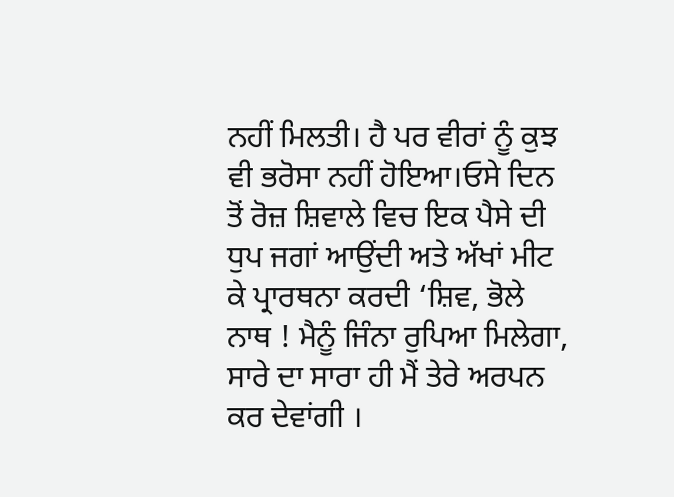ਨਹੀਂ ਮਿਲਤੀ। ਹੈ ਪਰ ਵੀਰਾਂ ਨੂੰ ਕੁਝ ਵੀ ਭਰੋਸਾ ਨਹੀਂ ਹੋਇਆ।ਓਸੇ ਦਿਨ ਤੋਂ ਰੋਜ਼ ਸ਼ਿਵਾਲੇ ਵਿਚ ਇਕ ਪੈਸੇ ਦੀ ਧੁਪ ਜਗਾਂ ਆਉਂਦੀ ਅਤੇ ਅੱਖਾਂ ਮੀਟ ਕੇ ਪ੍ਰਾਰਥਨਾ ਕਰਦੀ ‘ਸ਼ਿਵ, ਭੋਲੇ ਨਾਥ ! ਮੈਨੂੰ ਜਿੰਨਾ ਰੁਪਿਆ ਮਿਲੇਗਾ, ਸਾਰੇ ਦਾ ਸਾਰਾ ਹੀ ਮੈਂ ਤੇਰੇ ਅਰਪਨ ਕਰ ਦੇਵਾਂਗੀ ।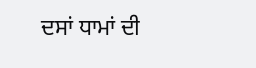ਦਸਾਂ ਧਾਮਾਂ ਦੀ